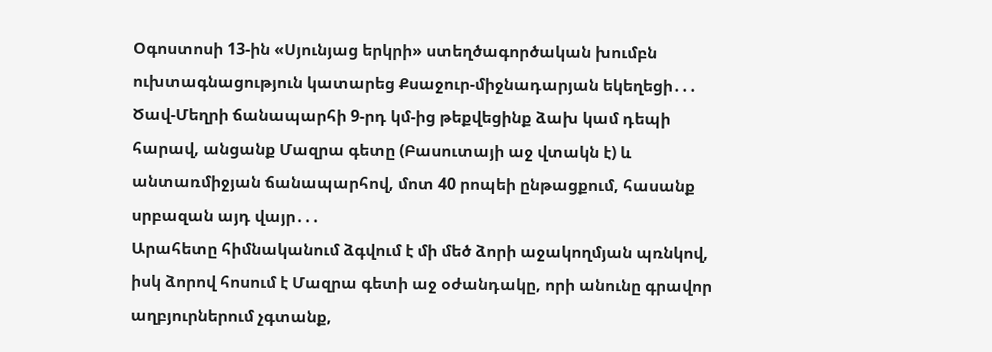Օգոստոսի 13-ին «Սյունյաց երկրի» ստեղծագործական խումբն ուխտագնացություն կատարեց Քսաջուր-միջնադարյան եկեղեցի․․․
Ծավ-Մեղրի ճանապարհի 9-րդ կմ-ից թեքվեցինք ձախ կամ դեպի հարավ, անցանք Մազրա գետը (Բասուտայի աջ վտակն է) և անտառմիջյան ճանապարհով, մոտ 40 րոպեի ընթացքում, հասանք սրբազան այդ վայր․․․
Արահետը հիմնականում ձգվում է մի մեծ ձորի աջակողմյան պռնկով, իսկ ձորով հոսում է Մազրա գետի աջ օժանդակը, որի անունը գրավոր աղբյուրներում չգտանք,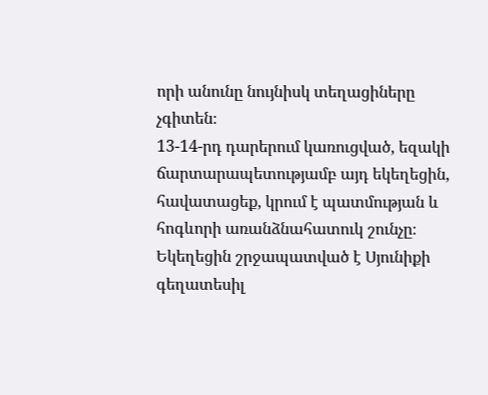որի անունը նույնիսկ տեղացիները չգիտեն։
13-14-րդ դարերում կառուցված, եզակի ճարտարապետությամբ այդ եկեղեցին, հավատացեք, կրում է պատմության և հոգևորի առանձնահատուկ շունչը։
Եկեղեցին շրջապատված է Սյունիքի գեղատեսիլ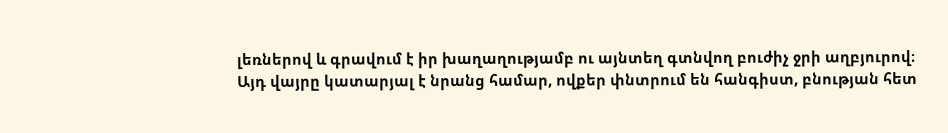լեռներով և գրավում է իր խաղաղությամբ ու այնտեղ գտնվող բուժիչ ջրի աղբյուրով։
Այդ վայրը կատարյալ է նրանց համար, ովքեր փնտրում են հանգիստ, բնության հետ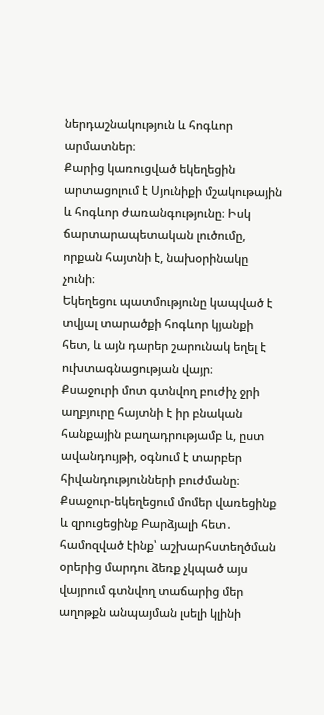ներդաշնակություն և հոգևոր արմատներ։
Քարից կառուցված եկեղեցին արտացոլում է Սյունիքի մշակութային և հոգևոր ժառանգությունը։ Իսկ ճարտարապետական լուծումը, որքան հայտնի է, նախօրինակը չունի։
Եկեղեցու պատմությունը կապված է տվյալ տարածքի հոգևոր կյանքի հետ, և այն դարեր շարունակ եղել է ուխտագնացության վայր։
Քսաջուրի մոտ գտնվող բուժիչ ջրի աղբյուրը հայտնի է իր բնական հանքային բաղադրությամբ և, ըստ ավանդույթի, օգնում է տարբեր հիվանդությունների բուժմանը։
Քսաջուր-եկեղեցում մոմեր վառեցինք և զրուցեցինք Բարձյալի հետ․ համոզված էինք՝ աշխարհստեղծման օրերից մարդու ձեռք չկպած այս վայրում գտնվող տաճարից մեր աղոթքն անպայման լսելի կլինի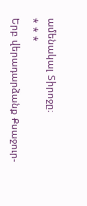ամենակալ Տիրոջը։
* * *
Երբ վերադարձանք Քսաջուր-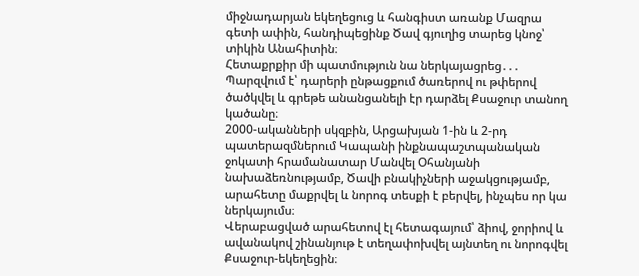միջնադարյան եկեղեցուց և հանգիստ առանք Մազրա գետի ափին, հանդիպեցինք Ծավ գյուղից տարեց կնոջ՝ տիկին Անահիտին։
Հետաքրքիր մի պատմություն նա ներկայացրեց․․․
Պարզվում է՝ դարերի ընթացքում ծառերով ու թփերով ծածկվել և գրեթե անանցանելի էր դարձել Քսաջուր տանող կածանը։
2000-ականների սկզբին, Արցախյան 1-ին և 2-րդ պատերազմներում Կապանի ինքնապաշտպանական ջոկատի հրամանատար Մանվել Օհանյանի նախաձեռնությամբ, Ծավի բնակիչների աջակցությամբ, արահետը մաքրվել և նորոգ տեսքի է բերվել, ինչպես որ կա ներկայումս։
Վերաբացված արահետով էլ հետագայում՝ ձիով, ջորիով և ավանակով շինանյութ է տեղափոխվել այնտեղ ու նորոգվել Քսաջուր-եկեղեցին։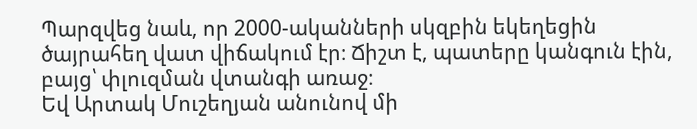Պարզվեց նաև, որ 2000-ականների սկզբին եկեղեցին ծայրահեղ վատ վիճակում էր։ Ճիշտ է, պատերը կանգուն էին, բայց՝ փլուզման վտանգի առաջ։
Եվ Արտակ Մուշեղյան անունով մի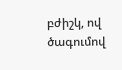բժիշկ, ով ծագումով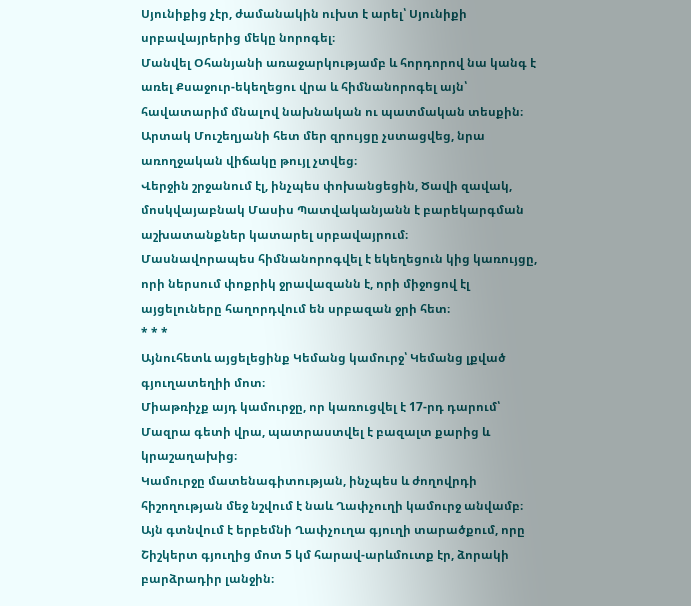Սյունիքից չէր, ժամանակին ուխտ է արել՝ Սյունիքի սրբավայրերից մեկը նորոգել։
Մանվել Օհանյանի առաջարկությամբ և հորդորով նա կանգ է առել Քսաջուր-եկեղեցու վրա և հիմնանորոգել այն՝ հավատարիմ մնալով նախնական ու պատմական տեսքին։
Արտակ Մուշեղյանի հետ մեր զրույցը չստացվեց, նրա առողջական վիճակը թույլ չտվեց։
Վերջին շրջանում էլ, ինչպես փոխանցեցին, Ծավի զավակ, մոսկվայաբնակ Մասիս Պատվականյանն է բարեկարգման աշխատանքներ կատարել սրբավայրում։
Մասնավորապես հիմնանորոգվել է եկեղեցուն կից կառույցը, որի ներսում փոքրիկ ջրավազանն է, որի միջոցով էլ այցելուները հաղորդվում են սրբազան ջրի հետ։
* * *
Այնուհետև այցելեցինք Կեմանց կամուրջ՝ Կեմանց լքված գյուղատեղիի մոտ։
Միաթռիչք այդ կամուրջը, որ կառուցվել է 17-րդ դարում՝ Մազրա գետի վրա, պատրաստվել է բազալտ քարից և կրաշաղախից։
Կամուրջը մատենագիտության, ինչպես և ժողովրդի հիշողության մեջ նշվում է նաև Ղափչուղի կամուրջ անվամբ։
Այն գտնվում է երբեմնի Ղափչուղա գյուղի տարածքում, որը Շիշկերտ գյուղից մոտ 5 կմ հարավ-արևմուտք էր, ձորակի բարձրադիր լանջին։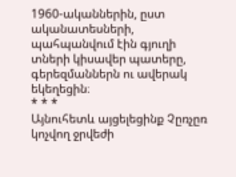1960-ականներին, ըստ ականատեսների, պահպանվում էին գյուղի տների կիսավեր պատերը, գերեզմաններն ու ավերակ եկեղեցին։
* * *
Այնուհետև այցելեցինք Չըռչըռ կոչվող ջրվեժի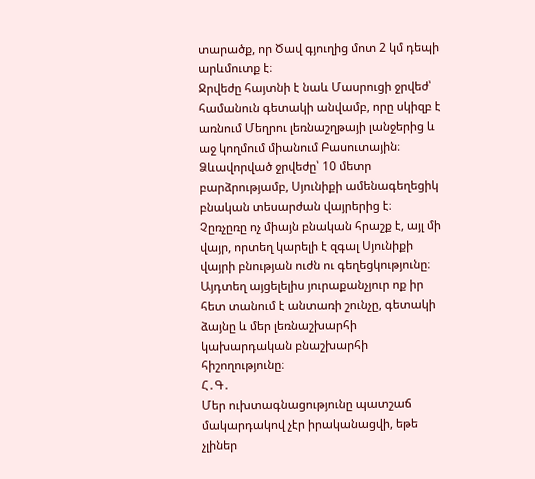տարածք, որ Ծավ գյուղից մոտ 2 կմ դեպի արևմուտք է։
Ջրվեժը հայտնի է նաև Մասրուցի ջրվեժ՝ համանուն գետակի անվամբ, որը սկիզբ է առնում Մեղրու լեռնաշղթայի լանջերից և աջ կողմում միանում Բասուտային։
Ձևավորված ջրվեժը՝ 10 մետր բարձրությամբ, Սյունիքի ամենագեղեցիկ բնական տեսարժան վայրերից է։
Չըռչըռը ոչ միայն բնական հրաշք է, այլ մի վայր, որտեղ կարելի է զգալ Սյունիքի վայրի բնության ուժն ու գեղեցկությունը։
Այդտեղ այցելելիս յուրաքանչյուր ոք իր հետ տանում է անտառի շունչը, գետակի ձայնը և մեր լեռնաշխարհի կախարդական բնաշխարհի հիշողությունը։
Հ․Գ․
Մեր ուխտագնացությունը պատշաճ մակարդակով չէր իրականացվի, եթե չլիներ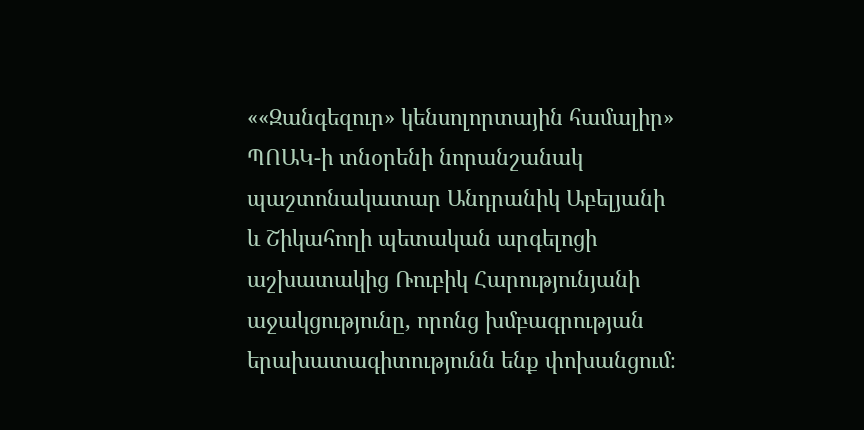««Զանգեզուր» կենսոլորտային համալիր» ՊՈԱԿ-ի տնօրենի նորանշանակ պաշտոնակատար Անդրանիկ Աբելյանի և Շիկահողի պետական արգելոցի աշխատակից Ռուբիկ Հարությունյանի աջակցությունը, որոնց խմբագրության երախատագիտությունն ենք փոխանցում։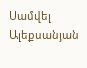Սամվել Ալեքսանյան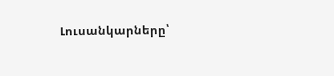Լուսանկարները՝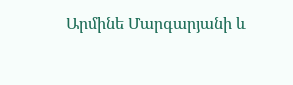Արմինե Մարգարյանի և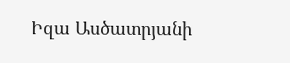Իզա Ասծատրյանի